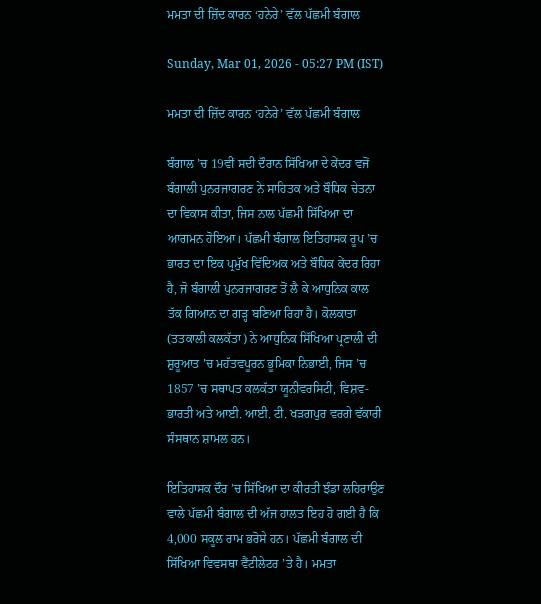ਮਮਤਾ ਦੀ ਜ਼ਿੱਦ ਕਾਰਨ ‘ਹਨੇਰੇ’ ਵੱਲ ਪੱਛਮੀ ਬੰਗਾਲ

Sunday, Mar 01, 2026 - 05:27 PM (IST)

ਮਮਤਾ ਦੀ ਜ਼ਿੱਦ ਕਾਰਨ ‘ਹਨੇਰੇ’ ਵੱਲ ਪੱਛਮੀ ਬੰਗਾਲ

ਬੰਗਾਲ ’ਚ 19ਵੀਂ ਸਦੀ ਦੌਰਾਨ ਸਿੱਖਿਆ ਦੇ ਕੇਂਦਰ ਵਜੋਂ ਬੰਗਾਲੀ ਪੁਨਰਜਾਗਰਣ ਨੇ ਸਾਹਿਤਕ ਅਤੇ ਬੌਧਿਕ ਚੇਤਨਾ ਦਾ ਵਿਕਾਸ ਕੀਤਾ, ਜਿਸ ਨਾਲ ਪੱਛਮੀ ਸਿੱਖਿਆ ਦਾ ਆਗਮਨ ਹੋਇਆ। ਪੱਛਮੀ ਬੰਗਾਲ ਇਤਿਹਾਸਕ ਰੂਪ ’ਚ ਭਾਰਤ ਦਾ ਇਕ ਪ੍ਰਮੁੱਖ ਵਿੱਦਿਅਕ ਅਤੇ ਬੌਧਿਕ ਕੇਂਦਰ ਰਿਹਾ ਹੈ, ਜੋ ਬੰਗਾਲੀ ਪੁਨਰਜਾਗਰਣ ਤੋਂ ਲੈ ਕੇ ਆਧੁਨਿਕ ਕਾਲ ਤੱਕ ਗਿਆਨ ਦਾ ਗੜ੍ਹ ਬਣਿਆ ਰਿਹਾ ਹੈ। ਕੋਲਕਾਤਾ (ਤਤਕਾਲੀ ਕਲਕੱਤਾ) ਨੇ ਆਧੁਨਿਕ ਸਿੱਖਿਆ ਪ੍ਰਣਾਲੀ ਦੀ ਸ਼ੁਰੂਆਤ ’ਚ ਮਹੱਤਵਪੂਰਨ ਭੂਮਿਕਾ ਨਿਭਾਈ, ਜਿਸ ’ਚ 1857 ’ਚ ਸਥਾਪਤ ਕਲਕੱਤਾ ਯੂਨੀਵਰਸਿਟੀ, ਵਿਸ਼ਵ-ਭਾਰਤੀ ਅਤੇ ਆਈ. ਆਈ. ਟੀ. ਖੜਗਪੁਰ ਵਰਗੇ ਵੱਕਾਰੀ ਸੰਸਥਾਨ ਸ਼ਾਮਲ ਹਨ।

ਇਤਿਹਾਸਕ ਦੌਰ ’ਚ ਸਿੱਖਿਆ ਦਾ ਕੀਰਤੀ ਝੰਡਾ ਲਹਿਰਾਉਣ ਵਾਲੇ ਪੱਛਮੀ ਬੰਗਾਲ ਦੀ ਅੱਜ ਹਾਲਤ ਇਹ ਹੋ ਗਈ ਹੈ ਕਿ 4,000 ਸਕੂਲ ਰਾਮ ਭਰੋਸੇ ਹਨ। ਪੱਛਮੀ ਬੰਗਾਲ ਦੀ ਸਿੱਖਿਆ ਵਿਵਸਥਾ ਵੈਂਟੀਲੇਟਰ ’ਤੇ ਹੈ। ਮਮਤਾ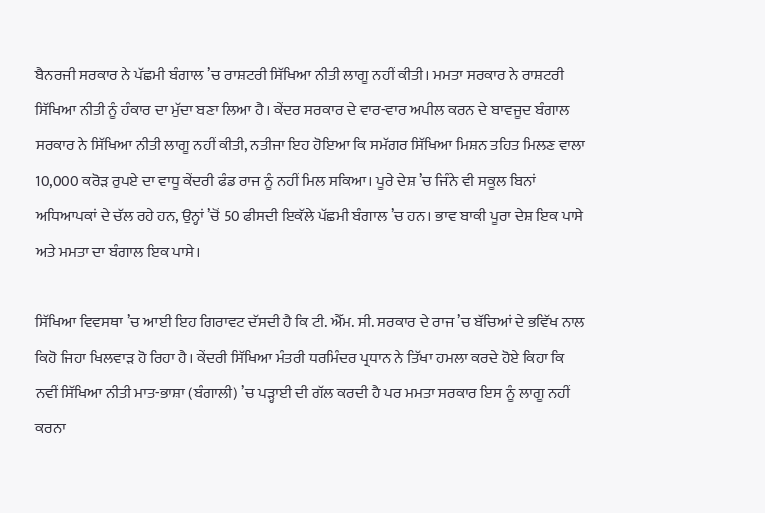ਬੈਨਰਜੀ ਸਰਕਾਰ ਨੇ ਪੱਛਮੀ ਬੰਗਾਲ ’ਚ ਰਾਸ਼ਟਰੀ ਸਿੱਖਿਆ ਨੀਤੀ ਲਾਗੂ ਨਹੀਂ ਕੀਤੀ। ਮਮਤਾ ਸਰਕਾਰ ਨੇ ਰਾਸ਼ਟਰੀ ਸਿੱਖਿਆ ਨੀਤੀ ਨੂੰ ਹੰਕਾਰ ਦਾ ਮੁੱਦਾ ਬਣਾ ਲਿਆ ਹੈ। ਕੇਂਦਰ ਸਰਕਾਰ ਦੇ ਵਾਰ-ਵਾਰ ਅਪੀਲ ਕਰਨ ਦੇ ਬਾਵਜੂਦ ਬੰਗਾਲ ਸਰਕਾਰ ਨੇ ਸਿੱਖਿਆ ਨੀਤੀ ਲਾਗੂ ਨਹੀਂ ਕੀਤੀ, ਨਤੀਜਾ ਇਹ ਹੋਇਆ ਕਿ ਸਮੱਗਰ ਸਿੱਖਿਆ ਮਿਸ਼ਨ ਤਹਿਤ ਮਿਲਣ ਵਾਲਾ 10,000 ਕਰੋੜ ਰੁਪਏ ਦਾ ਵਾਧੂ ਕੇਂਦਰੀ ਫੰਡ ਰਾਜ ਨੂੰ ਨਹੀਂ ਮਿਲ ਸਕਿਆ। ਪੂਰੇ ਦੇਸ਼ ’ਚ ਜਿੰਨੇ ਵੀ ਸਕੂਲ ਬਿਨਾਂ ਅਧਿਆਪਕਾਂ ਦੇ ਚੱਲ ਰਹੇ ਹਨ, ਉਨ੍ਹਾਂ ’ਚੋਂ 50 ਫੀਸਦੀ ਇਕੱਲੇ ਪੱਛਮੀ ਬੰਗਾਲ ’ਚ ਹਨ। ਭਾਵ ਬਾਕੀ ਪੂਰਾ ਦੇਸ਼ ਇਕ ਪਾਸੇ ਅਤੇ ਮਮਤਾ ਦਾ ਬੰਗਾਲ ਇਕ ਪਾਸੇ।

ਸਿੱਖਿਆ ਵਿਵਸਥਾ ’ਚ ਆਈ ਇਹ ਗਿਰਾਵਟ ਦੱਸਦੀ ਹੈ ਕਿ ਟੀ. ਐੱਮ. ਸੀ. ਸਰਕਾਰ ਦੇ ਰਾਜ ’ਚ ਬੱਚਿਆਂ ਦੇ ਭਵਿੱਖ ਨਾਲ ਕਿਹੋ ਜਿਹਾ ਖਿਲਵਾੜ ਹੋ ਰਿਹਾ ਹੈ। ਕੇਂਦਰੀ ਸਿੱਖਿਆ ਮੰਤਰੀ ਧਰਮਿੰਦਰ ਪ੍ਰਧਾਨ ਨੇ ਤਿੱਖਾ ਹਮਲਾ ਕਰਦੇ ਹੋਏ ਕਿਹਾ ਕਿ ਨਵੀਂ ਸਿੱਖਿਆ ਨੀਤੀ ਮਾਤ-ਭਾਸ਼ਾ (ਬੰਗਾਲੀ) ’ਚ ਪੜ੍ਹਾਈ ਦੀ ਗੱਲ ਕਰਦੀ ਹੈ ਪਰ ਮਮਤਾ ਸਰਕਾਰ ਇਸ ਨੂੰ ਲਾਗੂ ਨਹੀਂ ਕਰਨਾ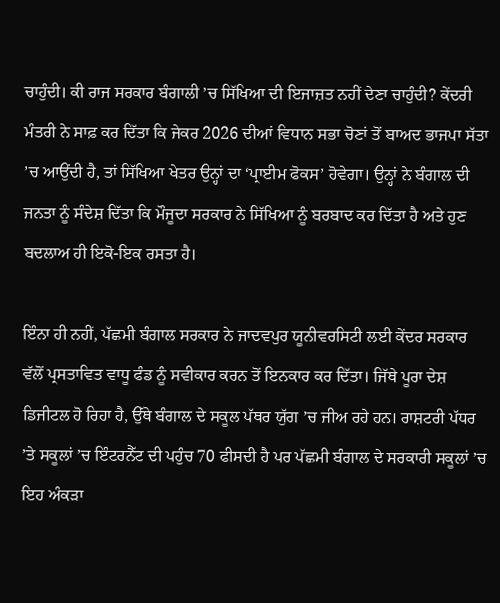ਚਾਹੁੰਦੀ। ਕੀ ਰਾਜ ਸਰਕਾਰ ਬੰਗਾਲੀ ’ਚ ਸਿੱਖਿਆ ਦੀ ਇਜਾਜ਼ਤ ਨਹੀਂ ਦੇਣਾ ਚਾਹੁੰਦੀ? ਕੇਂਦਰੀ ਮੰਤਰੀ ਨੇ ਸਾਫ਼ ਕਰ ਦਿੱਤਾ ਕਿ ਜੇਕਰ 2026 ਦੀਆਂ ਵਿਧਾਨ ਸਭਾ ਚੋਣਾਂ ਤੋਂ ਬਾਅਦ ਭਾਜਪਾ ਸੱਤਾ ’ਚ ਆਉਂਦੀ ਹੈ, ਤਾਂ ਸਿੱਖਿਆ ਖੇਤਰ ਉਨ੍ਹਾਂ ਦਾ ‘ਪ੍ਰਾਈਮ ਫੋਕਸ’ ਹੋਵੇਗਾ। ਉਨ੍ਹਾਂ ਨੇ ਬੰਗਾਲ ਦੀ ਜਨਤਾ ਨੂੰ ਸੰਦੇਸ਼ ਦਿੱਤਾ ਕਿ ਮੌਜੂਦਾ ਸਰਕਾਰ ਨੇ ਸਿੱਖਿਆ ਨੂੰ ਬਰਬਾਦ ਕਰ ਦਿੱਤਾ ਹੈ ਅਤੇ ਹੁਣ ਬਦਲਾਅ ਹੀ ਇਕੋ-ਇਕ ਰਸਤਾ ਹੈ।

ਇੰਨਾ ਹੀ ਨਹੀਂ, ਪੱਛਮੀ ਬੰਗਾਲ ਸਰਕਾਰ ਨੇ ਜਾਦਵਪੁਰ ਯੂਨੀਵਰਸਿਟੀ ਲਈ ਕੇਂਦਰ ਸਰਕਾਰ ਵੱਲੋਂ ਪ੍ਰਸਤਾਵਿਤ ਵਾਧੂ ਫੰਡ ਨੂੰ ਸਵੀਕਾਰ ਕਰਨ ਤੋਂ ਇਨਕਾਰ ਕਰ ਦਿੱਤਾ। ਜਿੱਥੇ ਪੂਰਾ ਦੇਸ਼ ਡਿਜੀਟਲ ਹੋ ਰਿਹਾ ਹੈ, ਉੱਥੇ ਬੰਗਾਲ ਦੇ ਸਕੂਲ ਪੱਥਰ ਯੁੱਗ ’ਚ ਜੀਅ ਰਹੇ ਹਨ। ਰਾਸ਼ਟਰੀ ਪੱਧਰ ’ਤੇ ਸਕੂਲਾਂ ’ਚ ਇੰਟਰਨੈੱਟ ਦੀ ਪਹੁੰਚ 70 ਫੀਸਦੀ ਹੈ ਪਰ ਪੱਛਮੀ ਬੰਗਾਲ ਦੇ ਸਰਕਾਰੀ ਸਕੂਲਾਂ ’ਚ ਇਹ ਅੰਕੜਾ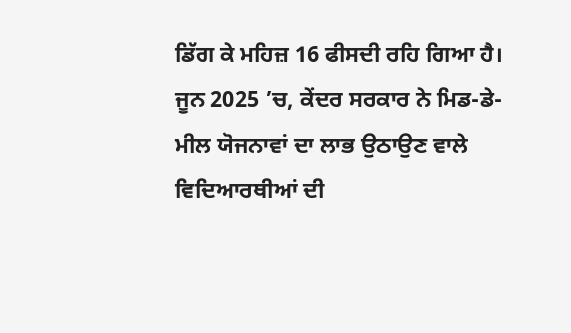ਡਿੱਗ ਕੇ ਮਹਿਜ਼ 16 ਫੀਸਦੀ ਰਹਿ ਗਿਆ ਹੈ। ਜੂਨ 2025 ’ਚ, ਕੇਂਦਰ ਸਰਕਾਰ ਨੇ ਮਿਡ-ਡੇ-ਮੀਲ ਯੋਜਨਾਵਾਂ ਦਾ ਲਾਭ ਉਠਾਉਣ ਵਾਲੇ ਵਿਦਿਆਰਥੀਆਂ ਦੀ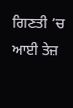ਗਿਣਤੀ ’ਚ ਆਈ ਤੇਜ਼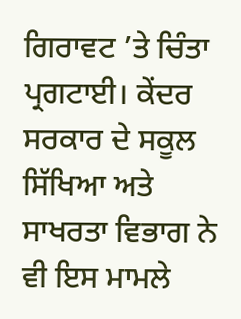ਗਿਰਾਵਟ ’ਤੇ ਚਿੰਤਾ ਪ੍ਰਗਟਾਈ। ਕੇਂਦਰ ਸਰਕਾਰ ਦੇ ਸਕੂਲ ਸਿੱਖਿਆ ਅਤੇ ਸਾਖਰਤਾ ਵਿਭਾਗ ਨੇ ਵੀ ਇਸ ਮਾਮਲੇ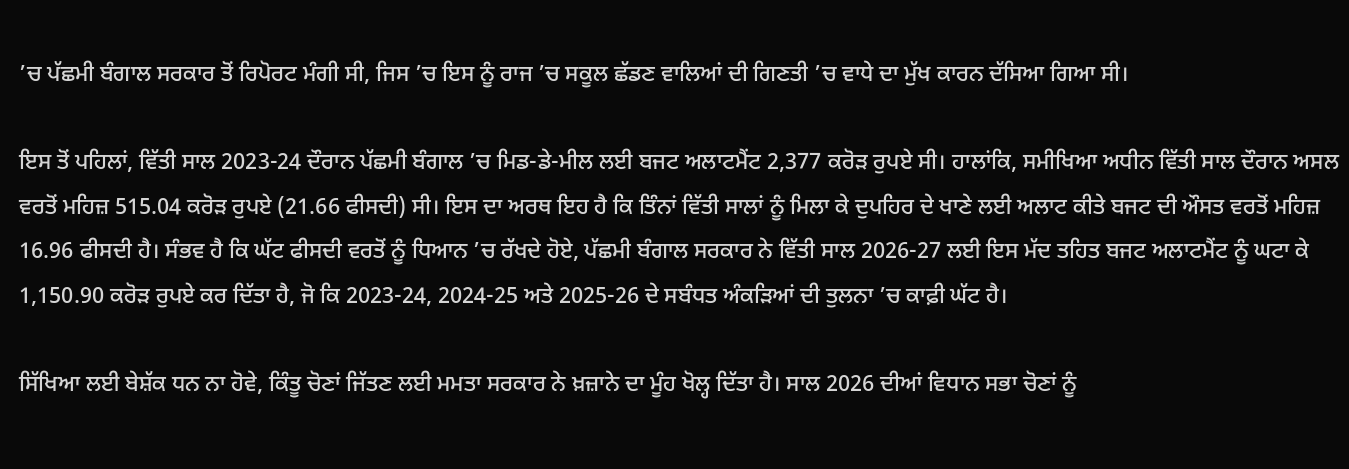’ਚ ਪੱਛਮੀ ਬੰਗਾਲ ਸਰਕਾਰ ਤੋਂ ਰਿਪੋਰਟ ਮੰਗੀ ਸੀ, ਜਿਸ ’ਚ ਇਸ ਨੂੰ ਰਾਜ ’ਚ ਸਕੂਲ ਛੱਡਣ ਵਾਲਿਆਂ ਦੀ ਗਿਣਤੀ ’ਚ ਵਾਧੇ ਦਾ ਮੁੱਖ ਕਾਰਨ ਦੱਸਿਆ ਗਿਆ ਸੀ।

ਇਸ ਤੋਂ ਪਹਿਲਾਂ, ਵਿੱਤੀ ਸਾਲ 2023-24 ਦੌਰਾਨ ਪੱਛਮੀ ਬੰਗਾਲ ’ਚ ਮਿਡ-ਡੇ-ਮੀਲ ਲਈ ਬਜਟ ਅਲਾਟਮੈਂਟ 2,377 ਕਰੋੜ ਰੁਪਏ ਸੀ। ਹਾਲਾਂਕਿ, ਸਮੀਖਿਆ ਅਧੀਨ ਵਿੱਤੀ ਸਾਲ ਦੌਰਾਨ ਅਸਲ ਵਰਤੋਂ ਮਹਿਜ਼ 515.04 ਕਰੋੜ ਰੁਪਏ (21.66 ਫੀਸਦੀ) ਸੀ। ਇਸ ਦਾ ਅਰਥ ਇਹ ਹੈ ਕਿ ਤਿੰਨਾਂ ਵਿੱਤੀ ਸਾਲਾਂ ਨੂੰ ਮਿਲਾ ਕੇ ਦੁਪਹਿਰ ਦੇ ਖਾਣੇ ਲਈ ਅਲਾਟ ਕੀਤੇ ਬਜਟ ਦੀ ਔਸਤ ਵਰਤੋਂ ਮਹਿਜ਼ 16.96 ਫੀਸਦੀ ਹੈ। ਸੰਭਵ ਹੈ ਕਿ ਘੱਟ ਫੀਸਦੀ ਵਰਤੋਂ ਨੂੰ ਧਿਆਨ ’ਚ ਰੱਖਦੇ ਹੋਏ, ਪੱਛਮੀ ਬੰਗਾਲ ਸਰਕਾਰ ਨੇ ਵਿੱਤੀ ਸਾਲ 2026-27 ਲਈ ਇਸ ਮੱਦ ਤਹਿਤ ਬਜਟ ਅਲਾਟਮੈਂਟ ਨੂੰ ਘਟਾ ਕੇ 1,150.90 ਕਰੋੜ ਰੁਪਏ ਕਰ ਦਿੱਤਾ ਹੈ, ਜੋ ਕਿ 2023-24, 2024-25 ਅਤੇ 2025-26 ਦੇ ਸਬੰਧਤ ਅੰਕੜਿਆਂ ਦੀ ਤੁਲਨਾ ’ਚ ਕਾਫ਼ੀ ਘੱਟ ਹੈ।

ਸਿੱਖਿਆ ਲਈ ਬੇਸ਼ੱਕ ਧਨ ਨਾ ਹੋਵੇ, ਕਿੰਤੂ ਚੋਣਾਂ ਜਿੱਤਣ ਲਈ ਮਮਤਾ ਸਰਕਾਰ ਨੇ ਖ਼ਜ਼ਾਨੇ ਦਾ ਮੂੰਹ ਖੋਲ੍ਹ ਦਿੱਤਾ ਹੈ। ਸਾਲ 2026 ਦੀਆਂ ਵਿਧਾਨ ਸਭਾ ਚੋਣਾਂ ਨੂੰ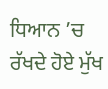ਧਿਆਨ ’ਚ ਰੱਖਦੇ ਹੋਏ ਮੁੱਖ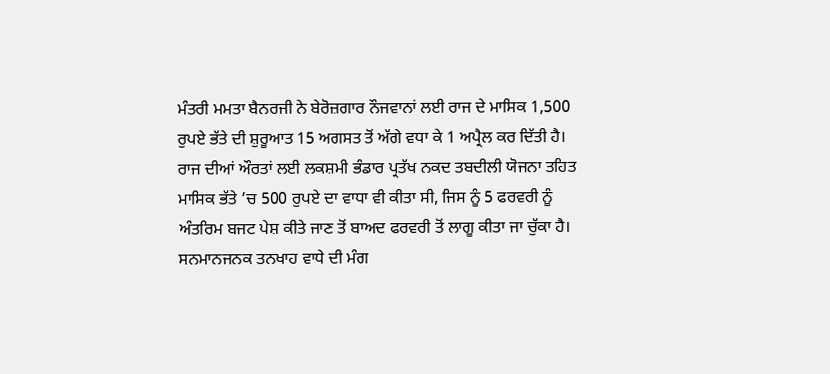ਮੰਤਰੀ ਮਮਤਾ ਬੈਨਰਜੀ ਨੇ ਬੇਰੋਜ਼ਗਾਰ ਨੌਜਵਾਨਾਂ ਲਈ ਰਾਜ ਦੇ ਮਾਸਿਕ 1,500 ਰੁਪਏ ਭੱਤੇ ਦੀ ਸ਼ੁਰੂਆਤ 15 ਅਗਸਤ ਤੋਂ ਅੱਗੇ ਵਧਾ ਕੇ 1 ਅਪ੍ਰੈਲ ਕਰ ਦਿੱਤੀ ਹੈ। ਰਾਜ ਦੀਆਂ ਔਰਤਾਂ ਲਈ ਲਕਸ਼ਮੀ ਭੰਡਾਰ ਪ੍ਰਤੱਖ ਨਕਦ ਤਬਦੀਲੀ ਯੋਜਨਾ ਤਹਿਤ ਮਾਸਿਕ ਭੱਤੇ ’ਚ 500 ਰੁਪਏ ਦਾ ਵਾਧਾ ਵੀ ਕੀਤਾ ਸੀ, ਜਿਸ ਨੂੰ 5 ਫਰਵਰੀ ਨੂੰ ਅੰਤਰਿਮ ਬਜਟ ਪੇਸ਼ ਕੀਤੇ ਜਾਣ ਤੋਂ ਬਾਅਦ ਫਰਵਰੀ ਤੋਂ ਲਾਗੂ ਕੀਤਾ ਜਾ ਚੁੱਕਾ ਹੈ। ਸਨਮਾਨਜਨਕ ਤਨਖਾਹ ਵਾਧੇ ਦੀ ਮੰਗ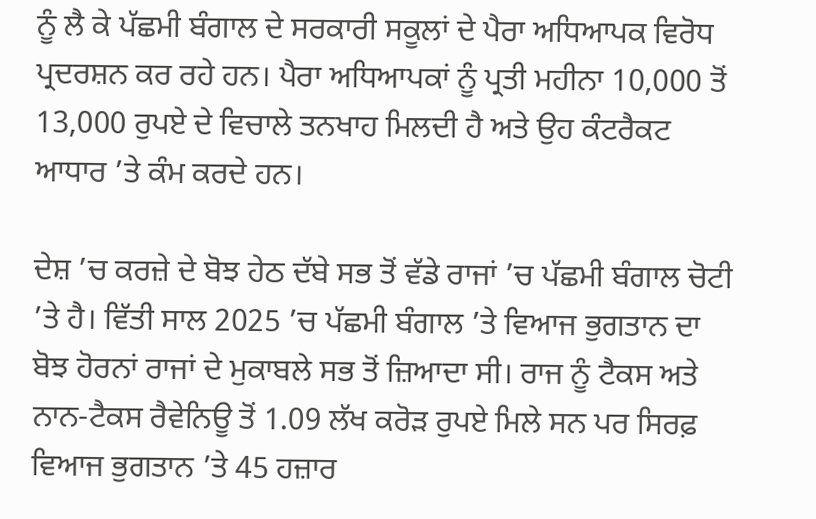ਨੂੰ ਲੈ ਕੇ ਪੱਛਮੀ ਬੰਗਾਲ ਦੇ ਸਰਕਾਰੀ ਸਕੂਲਾਂ ਦੇ ਪੈਰਾ ਅਧਿਆਪਕ ਵਿਰੋਧ ਪ੍ਰਦਰਸ਼ਨ ਕਰ ਰਹੇ ਹਨ। ਪੈਰਾ ਅਧਿਆਪਕਾਂ ਨੂੰ ਪ੍ਰਤੀ ਮਹੀਨਾ 10,000 ਤੋਂ 13,000 ਰੁਪਏ ਦੇ ਵਿਚਾਲੇ ਤਨਖਾਹ ਮਿਲਦੀ ਹੈ ਅਤੇ ਉਹ ਕੰਟਰੈਕਟ ਆਧਾਰ ’ਤੇ ਕੰਮ ਕਰਦੇ ਹਨ।

ਦੇਸ਼ ’ਚ ਕਰਜ਼ੇ ਦੇ ਬੋਝ ਹੇਠ ਦੱਬੇ ਸਭ ਤੋਂ ਵੱਡੇ ਰਾਜਾਂ ’ਚ ਪੱਛਮੀ ਬੰਗਾਲ ਚੋਟੀ ’ਤੇ ਹੈ। ਵਿੱਤੀ ਸਾਲ 2025 ’ਚ ਪੱਛਮੀ ਬੰਗਾਲ ’ਤੇ ਵਿਆਜ ਭੁਗਤਾਨ ਦਾ ਬੋਝ ਹੋਰਨਾਂ ਰਾਜਾਂ ਦੇ ਮੁਕਾਬਲੇ ਸਭ ਤੋਂ ਜ਼ਿਆਦਾ ਸੀ। ਰਾਜ ਨੂੰ ਟੈਕਸ ਅਤੇ ਨਾਨ-ਟੈਕਸ ਰੈਵੇਨਿਊ ਤੋਂ 1.09 ਲੱਖ ਕਰੋੜ ਰੁਪਏ ਮਿਲੇ ਸਨ ਪਰ ਸਿਰਫ਼ ਵਿਆਜ ਭੁਗਤਾਨ ’ਤੇ 45 ਹਜ਼ਾਰ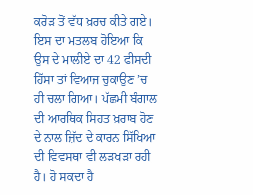ਕਰੋੜ ਤੋਂ ਵੱਧ ਖ਼ਰਚ ਕੀਤੇ ਗਏ। ਇਸ ਦਾ ਮਤਲਬ ਹੋਇਆ ਕਿ ਉਸ ਦੇ ਮਾਲੀਏ ਦਾ 42 ਫੀਸਦੀ ਹਿੱਸਾ ਤਾਂ ਵਿਆਜ ਚੁਕਾਉਣ ’ਚ ਹੀ ਚਲਾ ਗਿਆ। ਪੱਛਮੀ ਬੰਗਾਲ ਦੀ ਆਰਥਿਕ ਸਿਹਤ ਖ਼ਰਾਬ ਹੋਣ ਦੇ ਨਾਲ ਜ਼ਿੱਦ ਦੇ ਕਾਰਨ ਸਿੱਖਿਆ ਦੀ ਵਿਵਸਥਾ ਵੀ ਲੜਖੜਾ ਰਹੀ ਹੈ। ਹੋ ਸਕਦਾ ਹੈ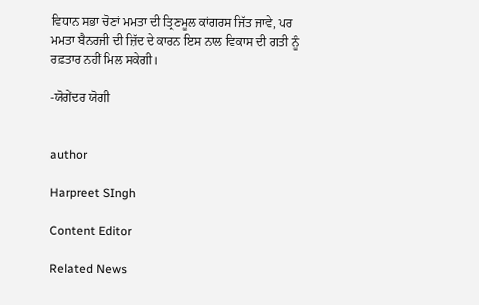ਵਿਧਾਨ ਸਭਾ ਚੋਣਾਂ ਮਮਤਾ ਦੀ ਤ੍ਰਿਣਮੂਲ ਕਾਂਗਰਸ ਜਿੱਤ ਜਾਵੇ, ਪਰ ਮਮਤਾ ਬੈਨਰਜੀ ਦੀ ਜ਼ਿੱਦ ਦੇ ਕਾਰਨ ਇਸ ਨਾਲ ਵਿਕਾਸ ਦੀ ਗਤੀ ਨੂੰ ਰਫ਼ਤਾਰ ਨਹੀਂ ਮਿਲ ਸਕੇਗੀ।

-ਯੋਗੇਂਦਰ ਯੋਗੀ


author

Harpreet SIngh

Content Editor

Related News